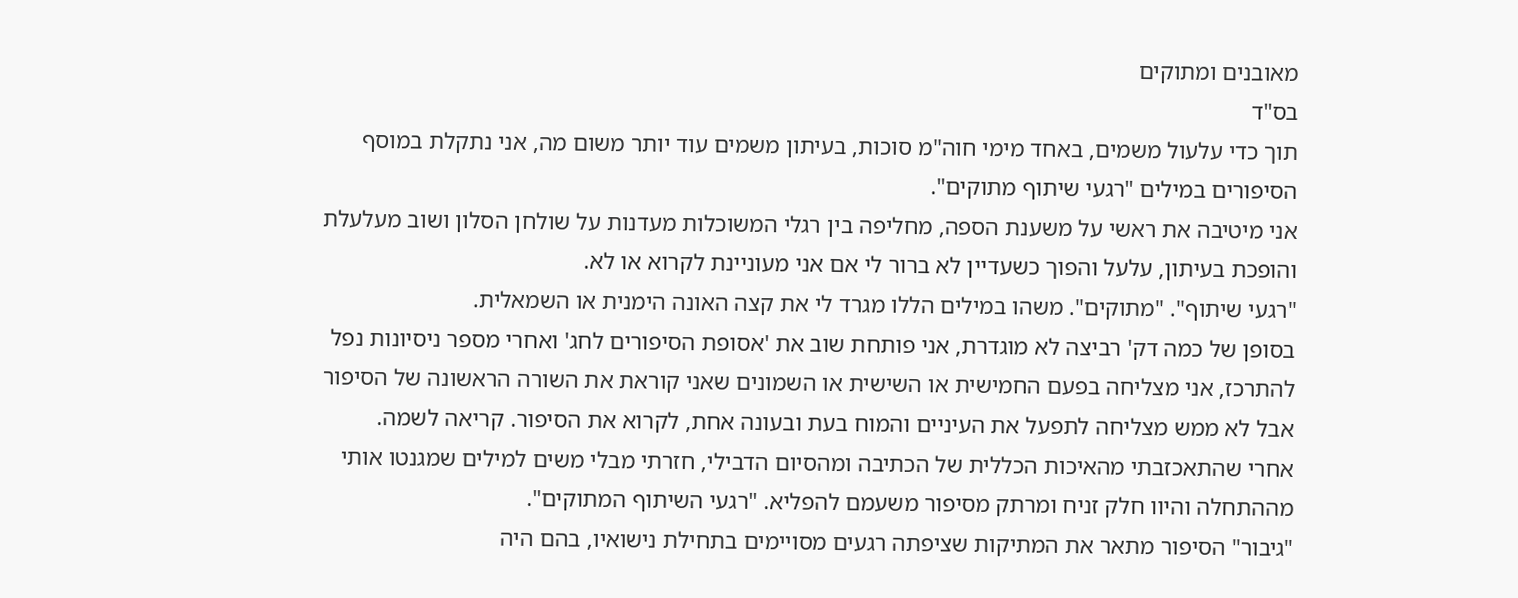מאובנים ומתוקים
בס"ד
תוך כדי עלעול משמים, באחד מימי חוה"מ סוכות, בעיתון משמים עוד יותר משום מה, אני נתקלת במוסף הסיפורים במילים "רגעי שיתוף מתוקים".
אני מיטיבה את ראשי על משענת הספה, מחליפה בין רגלי המשוכלות מעדנות על שולחן הסלון ושוב מעלעלת והופכת בעיתון, עלעל והפוך כשעדיין לא ברור לי אם אני מעוניינת לקרוא או לא.
"רגעי שיתוף". "מתוקים". משהו במילים הללו מגרד לי את קצה האונה הימנית או השמאלית.
בסופן של כמה דק' רביצה לא מוגדרת, אני פותחת שוב את 'אסופת הסיפורים לחג' ואחרי מספר ניסיונות נפל להתרכז, אני מצליחה בפעם החמישית או השישית או השמונים שאני קוראת את השורה הראשונה של הסיפור אבל לא ממש מצליחה לתפעל את העיניים והמוח בעת ובעונה אחת, לקרוא את הסיפור. קריאה לשמה.
אחרי שהתאכזבתי מהאיכות הכללית של הכתיבה ומהסיום הדבילי, חזרתי מבלי משים למילים שמגנטו אותי מההתחלה והיוו חלק זניח ומרתק מסיפור משעמם להפליא. "רגעי השיתוף המתוקים".
"גיבור" הסיפור מתאר את המתיקות שציפתה רגעים מסויימים בתחילת נישואיו, בהם היה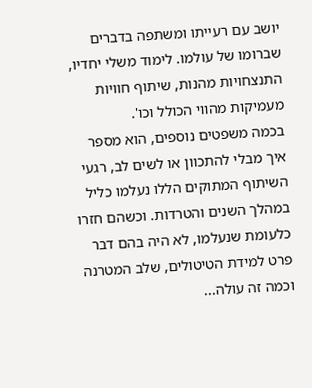יושב עם רעייתו ומשתפה בדברים שברומו של עולמו. לימוד משלי יחדיו, התנצחויות מהנות, שיתוף חוויות מעמיקות מהווי הכולל וכו'.
בכמה משפטים נוספים, הוא מספר איך מבלי להתכוון או לשים לב, רגעי השיתוף המתוקים הללו נעלמו כליל במהלך השנים והטרדות. וכשהם חזרו כלעומת שנעלמו, לא היה בהם דבר פרט למידת הטיטולים, שלב המטרנה וכמה זה עולה...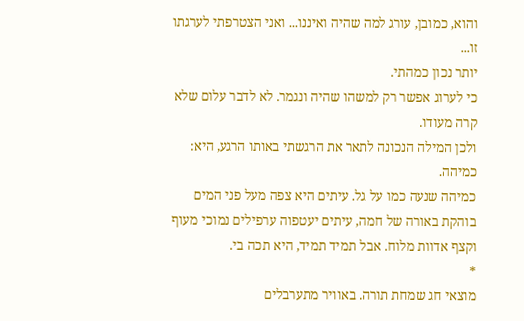והוא, כמובן, עורג למה שהיה ואיננו... ואני הצטרפתי לערגתו זו...
יותר נכון כמהתי.
כי לערוג אפשר רק למשהו שהיה ונגמר. לא לדבר עלום שלא קרה מעודו.
ולכן המילה הנכונה לתאר את הרגשתי באותו הרגע, היא: כמיהה.
כמיהה שנעה כמו על גל. עיתים היא צפה מעל פני המים בוהקת באורה של חמה, עיתים יעטפוה ערפילים נמוכי מעוף וקצף אדוות מלוח. אבל תמיד תמיד, היא תכה בי.
*
מוצאי חג שמחת תורה. באוויר מתערבלים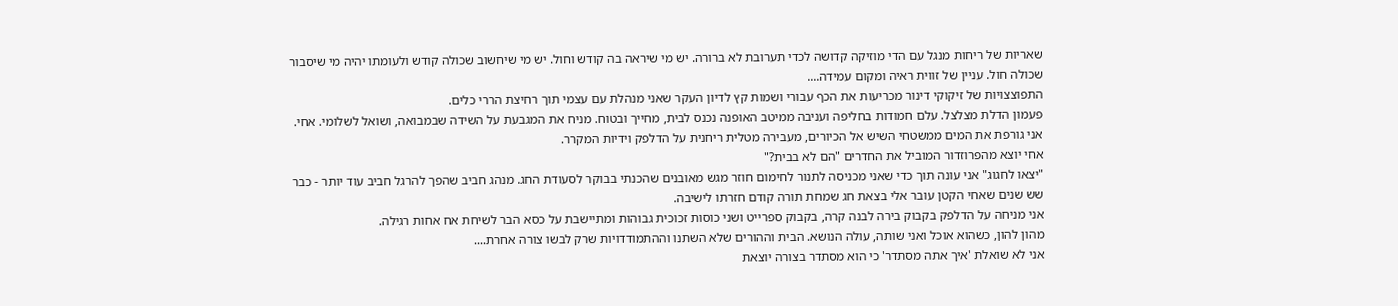שאריות של ריחות מנגל עם הדי מוזיקה קדושה לכדי תערובת לא ברורה. יש מי שיראה בה קודש וחול. יש מי שיחשוב שכולה קודש ולעומתו יהיה מי שיסבור שכולה חול. עניין של זווית ראיה ומקום עמידה....
התפוצצויות של זיקוקי דינור מכריעות את הכף עבורי ושמות קץ לדיון העקר שאני מנהלת עם עצמי תוך רחיצת הררי כלים.
פעמון הדלת מצלצל. עלם חמודות בחליפה ועניבה ממיטב האופנה נכנס לבית, מחייך ובטוח. מניח את המגבעת על השידה שבמבואה, ושואל לשלומי. אחי.
אני גורפת את המים ממשטחי השיש אל הכיורים, מעבירה מטלית ריחנית על הדלפק וידיות המקרר.
אחי יוצא מהפרוזדור המוביל את החדרים "הם לא בבית?"
"יצאו לחגוג" אני עונה תוך כדי שאני מכניסה לתנור לחימום חוזר מגש מאובנים שהכנתי בבוקר לסעודת החג. מנהג חביב שהפך להרגל חביב עוד יותר - כבר שש שנים שאחי הקטן עובר אלי בצאת חג שמחת תורה קודם חזרתו לישיבה.
אני מניחה על הדלפק בקבוק בירה לבנה קרה, בקבוק ספרייט ושני כוסות זכוכית גבוהות ומתיישבת על כסא הבר לשיחת אח אחות רגילה.
מהון להון, כשהוא אוכל ואני שותה, עולה הנושא. הבית וההורים שלא השתנו וההתמודדויות שרק לבשו צורה אחרת....
אני לא שואלת 'איך אתה מסתדר' כי הוא מסתדר בצורה יוצאת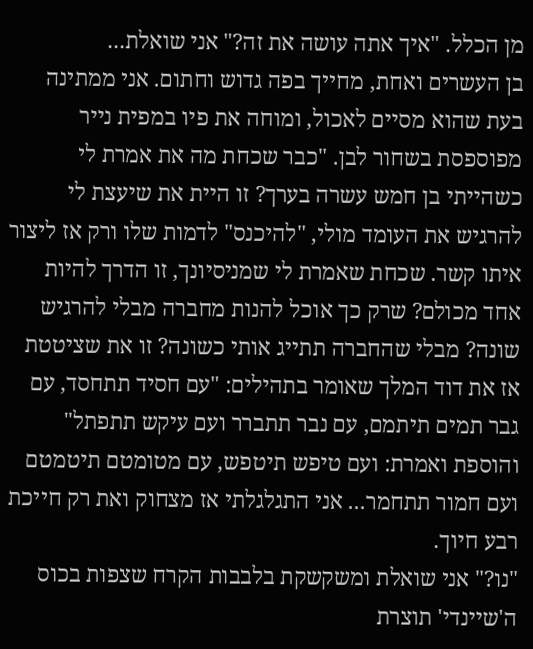מן הכלל. "איך אתה עושה את זה?" אני שואלת...
בן העשרים ואחת, מחייך בפה גדוש וחתום. אני ממתינה בעת שהוא מסיים לאכול, ומוחה את פיו במפית נייר מפוספסת בשחור לבן. "כבר שכחת מה את אמרת לי כשהייתי בן חמש עשרה בערך? זו היית את שיעצת לי להרגיש את העומד מולי, "להיכנס" לדמות שלו ורק אז ליצור איתו קשר. שכחת שאמרת לי שמניסיונך, זו הדרך להיות אחד מכולם? שרק כך אוכל להנות מחברה מבלי להרגיש שונה? מבלי שהחברה תתייג אותי כשונה? זו את שציטטת אז את דוד המלך שאומר בתהילים: "עם חסיד תתחסד, עם גבר תמים תיתמם, עם נבר תתברר ועם עיקש תתפתל" והוספת ואמרת: ועם טיפש תיטפש, עם מטומטם תיטמטם ועם חמור תתחמר... אני התגלגלתי אז מצחוק ואת רק חייכת רבע חיוך.
"נו?" אני שואלת ומשקשקת בלבבות הקרח שצפות בכוס ה'שיינדי' תוצרת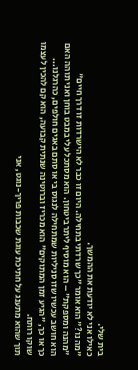בית שלי.
כאילו אני לא יודעת את ההמשך.
"מה נו?" הוא אומר "כך שרדתי בתחילה. היום זו כבר לא הישרדות זו דרך חיים"
"מהנה ומספקת" – הוא מוסיף ליתר ביטחון. הוא מסתכל עלי במבט בוחן ואני תוהה האם הוא חושב עכשיו שזו סניליות שמתחילה לנגוס בי או סתם באגים חולפים, כהרגלנו...
כך או כך, "הגיע זמן המתוקים" הוא מכריז וברוטינה שנתית קבועה, הוא קם להכין לעצמו שוקו רותח.
תוך שהוא מתענג על חתיכת עוגת שכבות פריך-נוגט, אני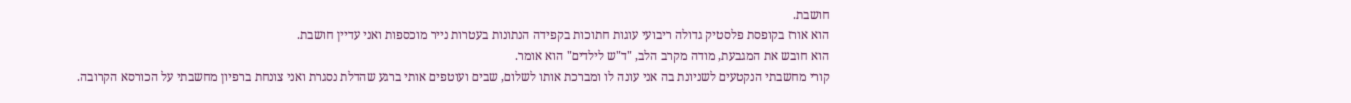חושבת.
הוא אורז בקופסת פלסטיק גדולה ריבועי עוגות חתוכות בקפידה הנתונות בעטרות נייר מוכספות ואני עדיין חושבת.
הוא חובש את המגבעת, מודה מקרב הלב, "ד"ש לילדים" הוא אומר.
קורי מחשבתי הנקטעים לשניונת בה אני עונה לו ומברכת אותו לשלום, שבים ועוטפים אותי ברגע שהדלת נסגרת ואני צונחת ברפיון מחשבתי על הכורסא הקרובה.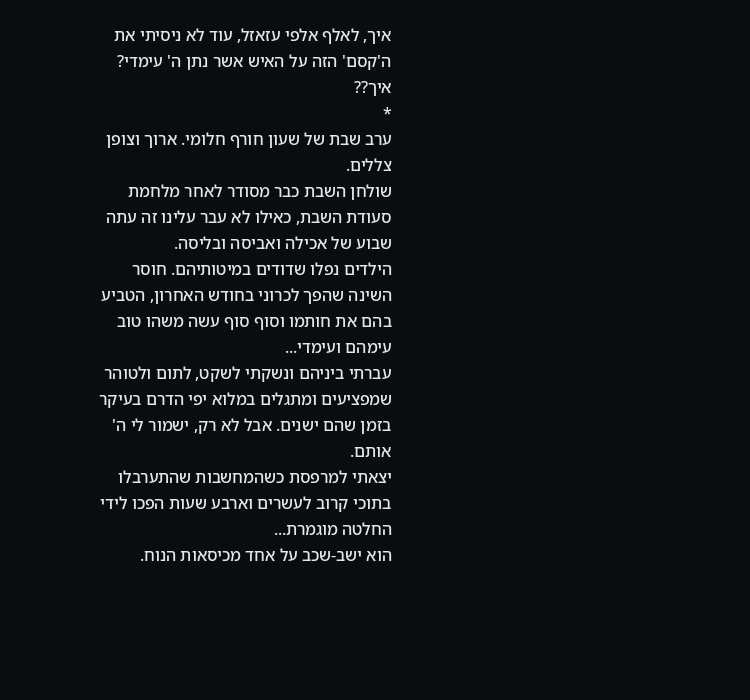איך, לאלף אלפי עזאזל, עוד לא ניסיתי את ה'קסם' הזה על האיש אשר נתן ה' עימדי? איך??
*
ערב שבת של שעון חורף חלומי. ארוך וצופן צללים.
שולחן השבת כבר מסודר לאחר מלחמת סעודת השבת, כאילו לא עבר עלינו זה עתה שבוע של אכילה ואביסה ובליסה.
הילדים נפלו שדודים במיטותיהם. חוסר השינה שהפך לכרוני בחודש האחרון, הטביע בהם את חותמו וסוף סוף עשה משהו טוב עימהם ועימדי...
עברתי ביניהם ונשקתי לשקט, לתום ולטוהר שמפציעים ומתגלים במלוא יפי הדרם בעיקר בזמן שהם ישנים. אבל לא רק, ישמור לי ה' אותם.
יצאתי למרפסת כשהמחשבות שהתערבלו בתוכי קרוב לעשרים וארבע שעות הפכו לידי החלטה מוגמרת...
הוא ישב-שכב על אחד מכיסאות הנוח.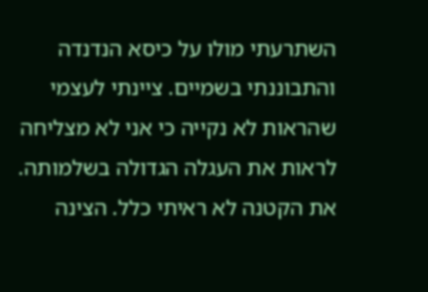השתרעתי מולו על כיסא הנדנדה והתבוננתי בשמיים. ציינתי לעצמי שהראות לא נקייה כי אני לא מצליחה לראות את העגלה הגדולה בשלמותה. את הקטנה לא ראיתי כלל. הצינה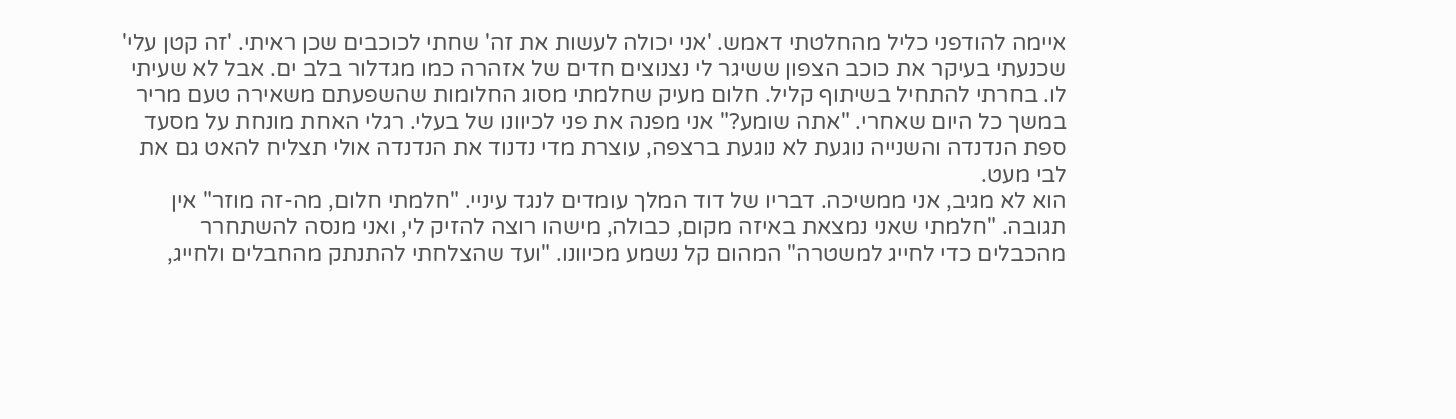איימה להודפני כליל מהחלטתי דאמש. 'אני יכולה לעשות את זה' שחתי לכוכבים שכן ראיתי. 'זה קטן עלי' שכנעתי בעיקר את כוכב הצפון ששיגר לי נצנוצים חדים של אזהרה כמו מגדלור בלב ים. אבל לא שעיתי לו. בחרתי להתחיל בשיתוף קליל. חלום מעיק שחלמתי מסוג החלומות שהשפעתם משאירה טעם מריר במשך כל היום שאחרי. "אתה שומע?" אני מפנה את פני לכיוונו של בעלי. רגלי האחת מונחת על מסעד ספת הנדנדה והשנייה נוגעת לא נוגעת ברצפה, עוצרת מדי נדנוד את הנדנדה אולי תצליח להאט גם את לבי מעט.
הוא לא מגיב, אני ממשיכה. דבריו של דוד המלך עומדים לנגד עיניי. "חלמתי חלום, מה-זה מוזר" אין תגובה. "חלמתי שאני נמצאת באיזה מקום, כבולה, מישהו רוצה להזיק לי, ואני מנסה להשתחרר מהכבלים כדי לחייג למשטרה" המהום קל נשמע מכיוונו. "ועד שהצלחתי להתנתק מהחבלים ולחייג,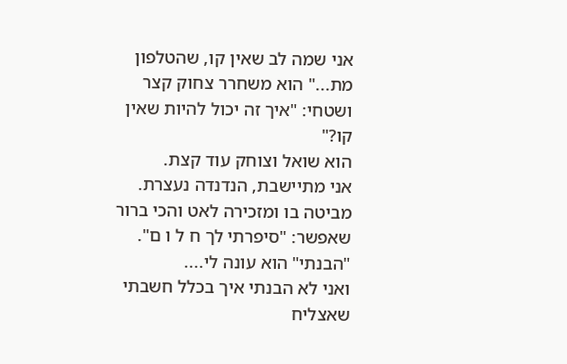אני שמה לב שאין קו, שהטלפון מת..." הוא משחרר צחוק קצר ושטחי: "איך זה יכול להיות שאין קו?"
הוא שואל וצוחק עוד קצת.
אני מתיישבת, הנדנדה נעצרת. מביטה בו ומזכירה לאט והכי ברור שאפשר: "סיפרתי לך ח ל ו ם".
"הבנתי" הוא עונה לי....
ואני לא הבנתי איך בכלל חשבתי שאצליח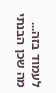לעמוד בזה...
מה שכן הבנתי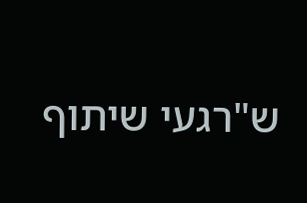ש"רגעי שיתוף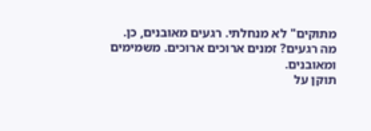מתוקים" לא מנחלתי. רגעים מאובנים, כן.
מה רגעים? זמנים ארוכים ארוכים. משמימים ומאובנים.
תוקן על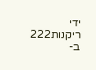ידי ריקנות222 ב-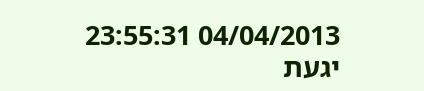04/04/2013 23:55:31
יגעת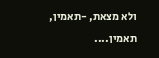ולא מצאת, -תאמין, תאמין....